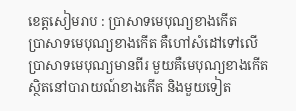ខេត្តសៀមរាប : ប្រាសាទមេបុណ្យខាងកើត
ប្រាសាទមេបុណ្យខាងកើត គឺហៅសំដៅទៅលើ ប្រាសាទមេបុណ្យមានពីរ មួយគឺមេបុណ្យខាងកើត ស្ថិតនៅបារាយណ៍ខាងកើត និងមួយទៀត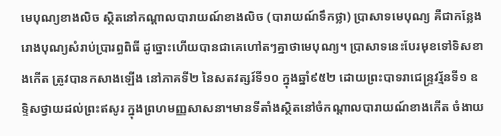មេបុណ្យខាងលិច ស្ថិតនៅកណ្តាលបារាយណ៍ខាងលិច (បារាយណ៍ទឹកថ្លា) ប្រាសាទមេបុណ្យ គឺជាកន្លែងរោងបុណ្យសំរាប់ប្រារព្ធពិធី ដូច្នោះហើយបានជាគេហៅតៗគ្នាថាមេបុណ្យ។ ប្រាសាទនេះបែរមុខទៅទិសខាងកើត ត្រូវបានកសាងឡើង នៅភាគទី២ នៃសតវត្សរ៍ទី១០ ក្នុងឆ្នាំ៩៥២ ដោយព្រះបាទរាជេន្ទ្រវរ្ម័នទី១ ឧទ្ទិសថ្វាយដល់ព្រះឥសូរ ក្នុងព្រហមញ្ញសាសនា។មានទីតាំងស្ថិតនៅចំកណ្តាលបារាយណ៍ខាងកើត ចំងាយ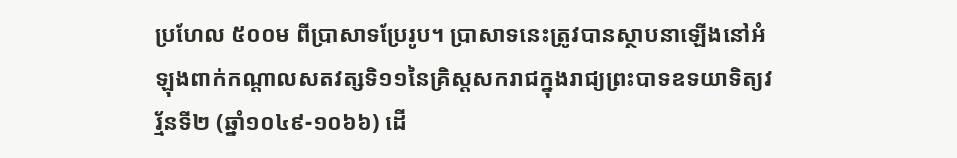ប្រហែល ៥០០ម ពីប្រាសាទប្រែរូប។ ប្រាសាទនេះត្រូវបានស្ថាបនាឡើងនៅអំឡុងពាក់កណ្តាលសតវត្សទិ១១នៃគ្រិស្តសករាជក្នុងរាជ្យព្រះបាទឧទយាទិត្យវរ្ម័នទី២ (ឆ្នាំ១០៤៩-១០៦៦) ដើ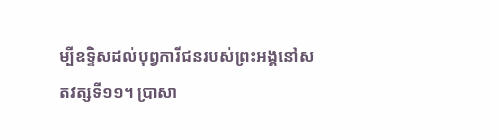ម្បីឧទ្ទិសដល់បុព្វការីជនរបស់ព្រះអង្គនៅសតវត្សទី១១។ ប្រាសា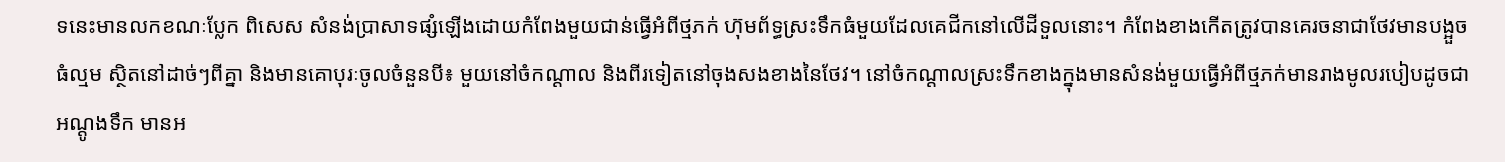ទនេះមានលកខណៈប្លែក ពិសេស សំនង់ប្រាសាទផ្សំឡើងដោយកំពែងមួយជាន់ធ្វើអំពីថ្មភក់ ហ៊ុមព័ទ្ធស្រះទឹកធំមួយដែលគេជីកនៅលើដីទួលនោះ។ កំពែងខាងកើតត្រូវបានគេរចនាជាថែវមានបង្អួចធំល្មម ស្ថិតនៅដាច់ៗពីគ្នា និងមានគោបុរៈចូលចំនួនបី៖ មួយនៅចំកណ្តាល និងពីរទៀតនៅចុងសងខាងនៃថែវ។ នៅចំកណ្តាលស្រះទឹកខាងក្នុងមានសំនង់មួយធ្វើអំពីថ្មភក់មានរាងមូលរបៀបដូចជាអណ្តូងទឹក មានអ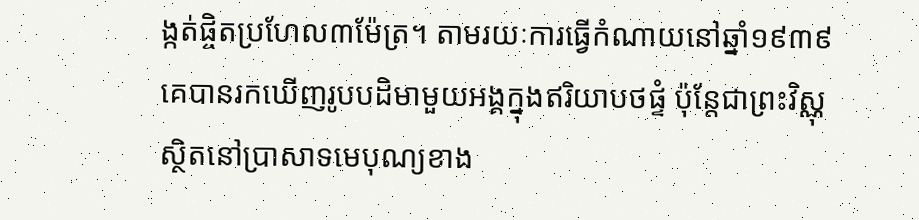ង្កត់ផ្ចិតប្រហែល៣ម៉ែត្រ។ តាមរយៈការធ្វើកំណាយនៅឆ្នាំ១៩៣៩ គេបានរកឃើញរូបបដិមាមួយអង្គក្នុងឥរិយាបថផ្ទំ ប៉ុនែ្តជាព្រះវិស្ណុ ស្ថិតនៅប្រាសាទមេបុណ្យខាង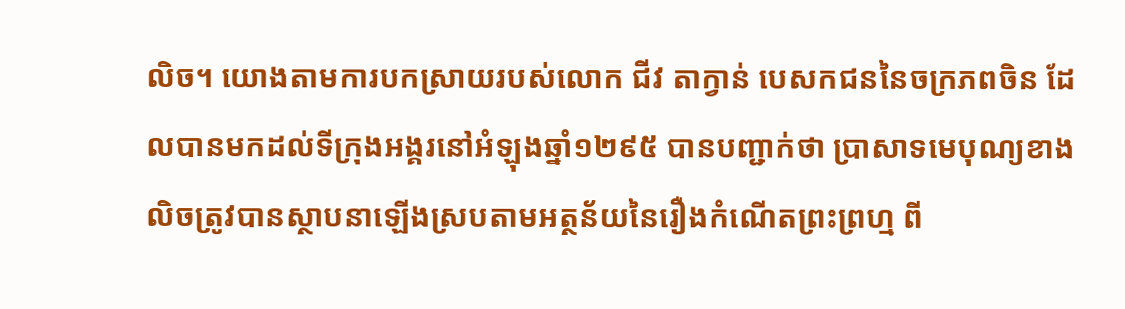លិច។ យោងតាមការបកស្រាយរបស់លោក ជីវ តាក្វាន់ បេសកជននៃចក្រភពចិន ដែលបានមកដល់ទីក្រុងអង្គរនៅអំឡុងឆ្នាំ១២៩៥ បានបញ្ជាក់ថា ប្រាសាទមេបុណ្យខាងលិចត្រូវបានស្ថាបនាឡើងស្របតាមអត្ថន័យនៃរឿងកំណើតព្រះព្រហ្ម ពី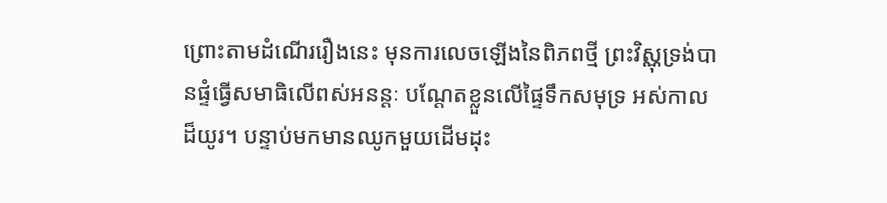ព្រោះតាមដំណើររឿងនេះ មុនការលេចឡើងនៃពិភពថ្មី ព្រះវិស្ណុទ្រង់បានផ្ទំធ្វើសមាធិលើពស់អនន្តៈ បណ្តែតខ្លួនលើផ្ទៃទឹកសមុទ្រ អស់កាលដ៏យូរ។ បន្ទាប់មកមានឈូកមួយដើមដុះ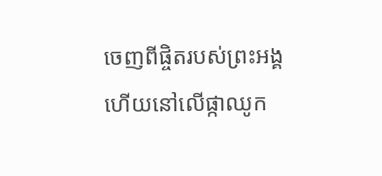ចេញពីផ្ចិតរបស់ព្រះអង្គ ហើយនៅលើផ្កាឈូក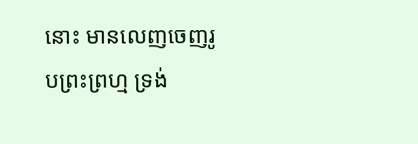នោះ មានលេញចេញរូបព្រះព្រហ្ម ទ្រង់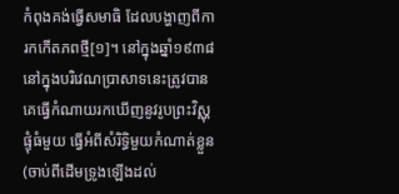កំពុងគង់ធ្វើសមាធិ ដែលបង្ហាញពីការកកើតភពថ្មី[១]។ នៅក្នុងឆ្នាំ១៩៣៨នៅក្នុងបរិវេណប្រាសាទនេះត្រូវបានគេធ្វើកំណាយរកឃើញនូវរូបព្រះវិស្ណុផ្ទុំធំមួយ ធ្វើអំពីសំរិទ្ធិមួយកំណាត់ខ្លួន(ចាប់ពីដើមទ្រូងឡើងដល់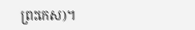ព្រះកេស)។